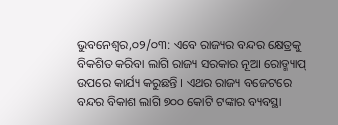ଭୁବନେଶ୍ୱର,୦୨/୦୩: ଏବେ ରାଜ୍ୟର ବନ୍ଦର କ୍ଷେତ୍ରକୁ ବିକଶିତ କରିବା ଲାଗି ରାଜ୍ୟ ସରକାର ନୂଆ ରୋଡ୍ମ୍ୟାପ୍ ଉପରେ କାର୍ଯ୍ୟ କରୁଛନ୍ତି । ଏଥର ରାଜ୍ୟ ବଜେଟରେ ବନ୍ଦର ବିକାଶ ଲାଗି ୭୦୦ କୋଟି ଟଙ୍କାର ବ୍ୟବସ୍ଥା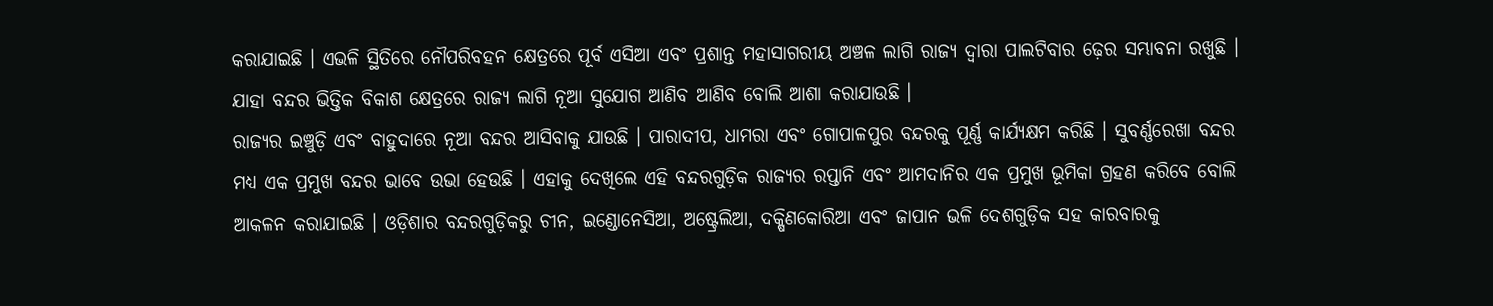କରାଯାଇଛି । ଏଭଳି ସ୍ଥିତିରେ ନୌପରିବହନ କ୍ଷେତ୍ରରେ ପୂର୍ବ ଏସିଆ ଏବଂ ପ୍ରଶାନ୍ତ ମହାସାଗରୀୟ ଅଞ୍ଚଳ ଲାଗି ରାଜ୍ୟ ଦ୍ୱାରା ପାଲଟିବାର ଢ଼େର ସମ୍ଭାବନା ରଖୁଛି । ଯାହା ବନ୍ଦର ଭିତ୍ତିକ ବିକାଶ କ୍ଷେତ୍ରରେ ରାଜ୍ୟ ଲାଗି ନୂଆ ସୁଯୋଗ ଆଣିବ ଆଣିବ ବୋଲି ଆଶା କରାଯାଉଛି ।
ରାଜ୍ୟର ଇଞ୍ଚୁଡ଼ି ଏବଂ ବାହୁଦାରେ ନୂଆ ବନ୍ଦର ଆସିବାକୁ ଯାଉଛି । ପାରାଦୀପ, ଧାମରା ଏବଂ ଗୋପାଳପୁର ବନ୍ଦରକୁ ପୂର୍ଣ୍ଣ କାର୍ଯ୍ୟକ୍ଷମ କରିଛି । ସୁବର୍ଣ୍ଣରେଖା ବନ୍ଦର ମଧ୍ୟ ଏକ ପ୍ରମୁଖ ବନ୍ଦର ଭାବେ ଉଭା ହେଉଛି । ଏହାକୁ ଦେଖିଲେ ଏହି ବନ୍ଦରଗୁଡ଼ିକ ରାଜ୍ୟର ରପ୍ତାନି ଏବଂ ଆମଦାନିର ଏକ ପ୍ରମୁଖ ଭୂମିକା ଗ୍ରହଣ କରିବେ ବୋଲି ଆକଳନ କରାଯାଇଛି । ଓଡ଼ିଶାର ବନ୍ଦରଗୁଡ଼ିକରୁ ଚୀନ, ଇଣ୍ଡୋନେସିଆ, ଅଷ୍ଟ୍ରେଲିଆ, ଦକ୍ଷିଣକୋରିଆ ଏବଂ ଜାପାନ ଭଳି ଦେଶଗୁଡ଼ିକ ସହ କାରବାରକୁ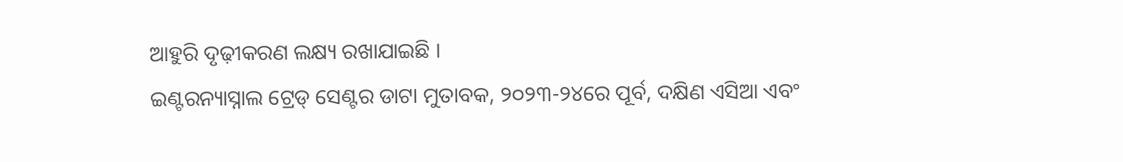ଆହୁରି ଦୃଢ଼ୀକରଣ ଲକ୍ଷ୍ୟ ରଖାଯାଇଛି ।
ଇଣ୍ଟରନ୍ୟାସ୍ନାଲ ଟ୍ରେଡ୍ ସେଣ୍ଟର ଡାଟା ମୁତାବକ, ୨୦୨୩-୨୪ରେ ପୂର୍ବ, ଦକ୍ଷିଣ ଏସିଆ ଏବଂ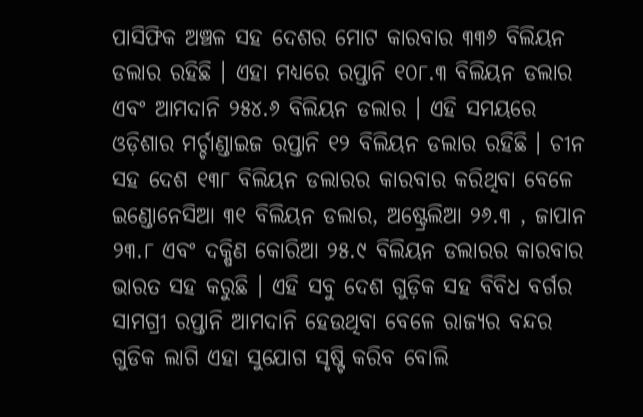ପାସିଫିକ ଅଞ୍ଚଳ ସହ ଦେଶର ମୋଟ କାରବାର ୩୩୬ ବିଲିୟନ ଡଲାର ରହିଛି । ଏହା ମଧ୍ୟରେ ରପ୍ତାନି ୧୦୮.୩ ବିଲିୟନ ଡଲାର ଏବଂ ଆମଦାନି ୨୫୪.୬ ବିଲିୟନ ଡଲାର । ଏହି ସମୟରେ ଓଡ଼ିଶାର ମର୍ଚ୍ଚାଣ୍ଡାଇଜ ରପ୍ତାନି ୧୨ ବିଲିୟନ ଡଲାର ରହିଛି । ଚୀନ ସହ ଦେଶ ୧୩୮ ବିଲିୟନ ଡଲାରର କାରବାର କରିଥିବା ବେଳେ ଇଣ୍ଡୋନେସିଆ ୩୧ ବିଲିୟନ ଡଲାର, ଅଷ୍ଟ୍ରେଲିଆ ୨୬.୩ , ଜାପାନ ୨୩.୮ ଏବଂ ଦକ୍ଷିଣ କୋରିଆ ୨୫.୯ ବିଲିୟନ ଡଲାରର କାରବାର ଭାରତ ସହ କରୁଛି । ଏହି ସବୁ ଦେଶ ଗୁଡ଼ିକ ସହ ବିବିଧ ବର୍ଗର ସାମଗ୍ରୀ ରପ୍ତାନି ଆମଦାନି ହେଉଥିବା ବେଳେ ରାଜ୍ୟର ବନ୍ଦର ଗୁଡିକ ଲାଗି ଏହା ସୁଯୋଗ ସୃଷ୍ଟି କରିବ ବୋଲି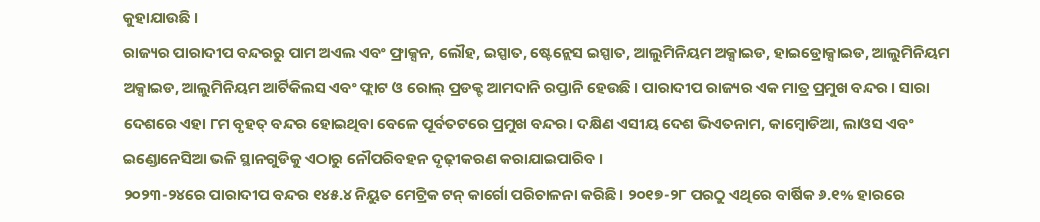କୁହାଯାଉଛି ।
ରାଜ୍ୟର ପାରାଦୀପ ବନ୍ଦରରୁ ପାମ ଅଏଲ ଏବଂ ଫ୍ରାକ୍ସନ, ଲୌହ, ଇସ୍ପାତ, ଷ୍ଟେନ୍ଲେସ ଇସ୍ପାତ, ଆଲୁମିନିୟମ ଅକ୍ସାଇଡ, ହାଇଡ୍ରୋକ୍ସାଇଡ, ଆଲୁମିନିୟମ ଅକ୍ସାଇଡ, ଆଲୁମିନିୟମ ଆର୍ଟିକିଲସ ଏବଂ ଫ୍ଲାଟ ଓ ରୋଲ୍ ପ୍ରଡକ୍ଟ ଆମଦାନି ରପ୍ତାନି ହେଉଛି । ପାରାଦୀପ ରାଜ୍ୟର ଏକ ମାତ୍ର ପ୍ରମୁଖ ବନ୍ଦର । ସାରା ଦେଶରେ ଏହା ୮ମ ବୃହତ୍ ବନ୍ଦର ହୋଇଥିବା ବେଳେ ପୂର୍ବତଟରେ ପ୍ରମୁଖ ବନ୍ଦର। ଦକ୍ଷିଣ ଏସୀୟ ଦେଶ ଭିଏତନାମ, କାମ୍ବୋଡିଆ, ଲାଓସ ଏବଂ ଇଣ୍ଡୋନେସିଆ ଭଳି ସ୍ଥାନଗୁଡିକୁ ଏଠାରୁ ନୌପରିବହନ ଦୃଢ଼ୀକରଣ କରାଯାଇପାରିବ ।
୨୦୨୩-୨୪ରେ ପାରାଦୀପ ବନ୍ଦର ୧୪୫.୪ ନିୟୁତ ମେଟ୍ରିକ ଟନ୍ କାର୍ଗୋ ପରିଚାଳନା କରିଛି । ୨୦୧୭-୨୮ ପରଠୁ ଏଥିରେ ବାର୍ଷିକ ୬.୧% ହାରରେ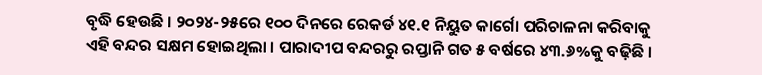ବୃଦ୍ଧି ହେଉଛି । ୨୦୨୪-୨୫ରେ ୧୦୦ ଦିନରେ ରେକର୍ଡ ୪୧.୧ ନିୟୁତ କାର୍ଗୋ ପରିଚାଳନା କରିବାକୁ ଏହି ବନ୍ଦର ସକ୍ଷମ ହୋଇଥିଲା । ପାରାଦୀପ ବନ୍ଦରରୁ ରପ୍ତାନି ଗତ ୫ ବର୍ଷରେ ୪୩.୬%କୁ ବଢ଼ିଛି ।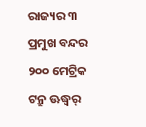ରାଜ୍ୟର ୩ ପ୍ରମୁଖ ବନ୍ଦର ୨୦୦ ମେଟ୍ରିକ ଟନ୍ରୁ ଊଦ୍ଧ୍ୱର୍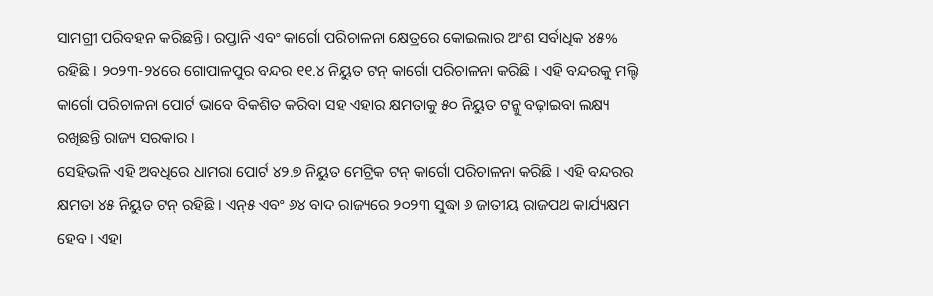ସାମଗ୍ରୀ ପରିବହନ କରିଛନ୍ତି । ରପ୍ତାନି ଏବଂ କାର୍ଗୋ ପରିଚାଳନା କ୍ଷେତ୍ରରେ କୋଇଲାର ଅଂଶ ସର୍ବାଧିକ ୪୫% ରହିଛି । ୨୦୨୩-୨୪ରେ ଗୋପାଳପୁର ବନ୍ଦର ୧୧.୪ ନିୟୁତ ଟନ୍ କାର୍ଗୋ ପରିଚାଳନା କରିଛି । ଏହି ବନ୍ଦରକୁ ମଲ୍ଟି କାର୍ଗୋ ପରିଚାଳନା ପୋର୍ଟ ଭାବେ ବିକଶିତ କରିବା ସହ ଏହାର କ୍ଷମତାକୁ ୫୦ ନିୟୁତ ଟନ୍କୁ ବଢ଼ାଇବା ଲକ୍ଷ୍ୟ ରଖିଛନ୍ତି ରାଜ୍ୟ ସରକାର ।
ସେହିଭଳି ଏହି ଅବଧିରେ ଧାମରା ପୋର୍ଟ ୪୨.୭ ନିୟୁତ ମେଟ୍ରିକ ଟନ୍ କାର୍ଗୋ ପରିଚାଳନା କରିଛି । ଏହି ବନ୍ଦରର କ୍ଷମତା ୪୫ ନିୟୁତ ଟନ୍ ରହିଛି । ଏନ୍୫ ଏବଂ ୬୪ ବାଦ ରାଜ୍ୟରେ ୨୦୨୩ ସୁଦ୍ଧା ୬ ଜାତୀୟ ରାଜପଥ କାର୍ଯ୍ୟକ୍ଷମ ହେବ । ଏହା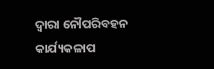ଦ୍ୱାରା ନୌପରିବହନ କାର୍ଯ୍ୟକଳାପ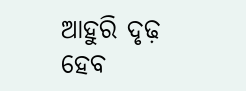ଆହୁରି ଦୃଢ଼ ହେବ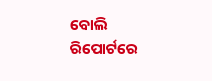ବୋଲି ରିପୋର୍ଟରେ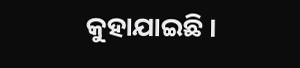କୁହାଯାଇଛି ।